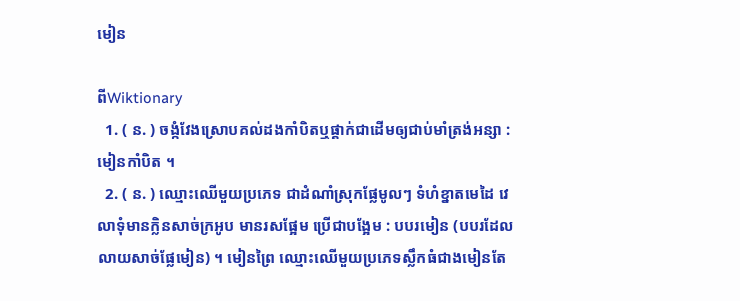មៀន

ពីWiktionary
  1. ( ន. ) ចង្កំវែងស្រោបគល់ដងកាំបិតឬផ្គាក់ជាដើមឲ្យជាប់មាំត្រង់អន្សា : មៀនកាំបិត ។
  2. ( ន. ) ឈ្មោះឈើមួយប្រភេទ ជាដំណាំស្រុកផ្លែមូលៗ ទំហំខ្នាតមេដៃ វេលាទុំមានក្លិនសាច់ក្រអូប មានរសផ្អែម ប្រើជាបង្អែម : បបរមៀន (បបរដែលលាយសាច់ផ្លែមៀន) ។ មៀនព្រៃ ឈ្មោះឈើមួយប្រភេទស្លឹកធំជាងមៀនតែ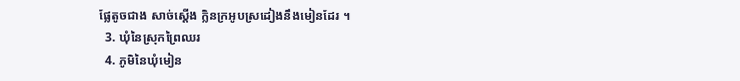ផ្លែតូចជាង សាច់ស្ដើង ក្លិនក្រអូបស្រដៀងនឹងមៀនដែរ ។
  3. ឃុំនៃស្រុកព្រៃឈរ
  4. ភូមិនៃឃុំមៀន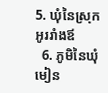5. ឃុំនៃស្រុកអូររាំងឪ
  6. ភូមិនៃឃុំមៀន